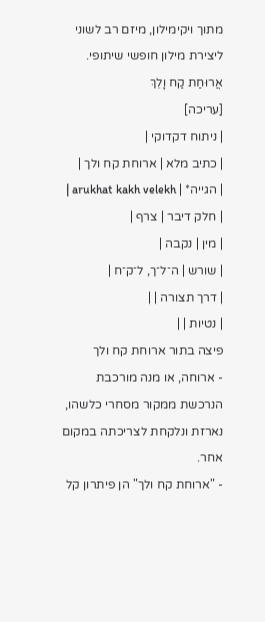מתוך ויקימילון, מיזם רב לשוני ליצירת מילון חופשי שיתופי.
אֲרוּחַת קַח וָלֵךְ
[עריכה]
| ניתוח דקדוקי |
| כתיב מלא | ארוחת קח ולך |
| הגייה* | arukhat kakh velekh |
| חלק דיבר | צרף |
| מין | נקבה |
| שורש | ה־ל־ך, ל־ק־ח |
| דרך תצורה | |
| נטיות | |
פיצה בתור ארוחת קח ולך
- ארוחה, או מנה מורכבת הנרכשת ממקור מסחרי כלשהו, נארזת ונלקחת לצריכתה במקום אחר.
- "ארוחת קח ולך" הן פיתרון קל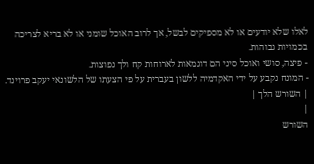לאלו שלא יודעים או לא מספיקים לבשל, אך לרוב האוכל שומני או לא בריא לצריכה בכמויות גבוהות.
- פיצה, סושי ואוכל סיני הם דוגמאות לארוחות קח ולך נפוצות.
- המונח נקבע על ידי האקדמיה ללשון בעברית על פי הצעתו של הלשונאי יעקב פרוינד.
| השורש הלך |
|
השורש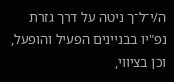ה/י־ל־ך ניטה על דרך גזרת נפ"יו בבניינים הפעיל והופעל, וכן בציווי,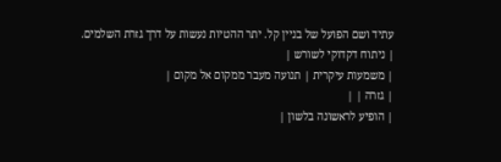עתיד ושם הפועל של בניין קל. יתר ההטיות נעשות על דרך גזרת השלמים.
| ניתוח דקדוקי לשורש |
| משמעות עיקרית | תנועה מעבר ממקום אל מקום |
| גזרה | |
| הופיע לראשונה בלשון |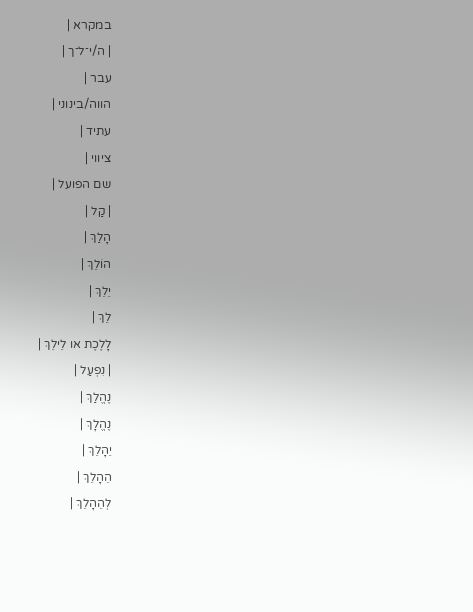במקרא |
| ה/י־ל־ך |
עבר |
הווה/בינוני |
עתיד |
ציווי |
שם הפועל |
| קַל |
הָלַךְ |
הוֹלֵךְ |
יֵלֵךְ |
לֵךְ |
לָלֶכֶת או לֵילֵךְ |
| נִפְעַל |
נֶהֱלַךְ |
נֶהֱלָךְ |
יֵהָלֵךְ |
הֵהָלֵךְ |
לְהֵהָלֵךְ |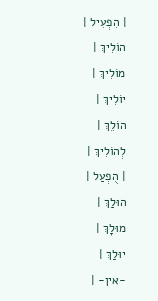| הִפְעִיל |
הוֹלִיךְ |
מוֹלִיךְ |
יוֹלִיךְ |
הוֹלֵךְ |
לְהוֹלִיךְ |
| הֻפְעַל |
הוּלַךְ |
מוּלָךְ |
יוּלַךְ |
-אין- |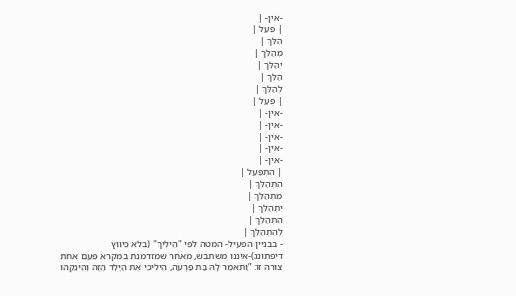-אין- |
| פִּעֵל |
הִלֵּךְ |
מְהַלֵּך |
יְהַלֵּך |
הַלֵּךְ |
לְהַלֵּךְ |
| פֻּעַל |
-אין- |
-אין- |
-אין- |
-אין- |
-אין- |
| הִתְפַּעֵל |
הִתְהַלֵּךְ |
מִתְהַלֵּךְ |
יִתְהַלֵּךְ |
הִתְהַלֵּךְ |
לְהִתְהַלֵּךְ |
- בבניין הפעיל- המטה לפי "הֵילִיךְ" (בלא כיווץ דיפתונג)-איננו משתבש, מאחר שמזדמנת במקרא פעם אחת צורה זו: ”וַתֹּאמֶר לָהּ בַּת פַּרְעֹה, הֵילִיכִי אֶת הַיֶּלֶד הַזֶּה וְהֵינִקִהוּ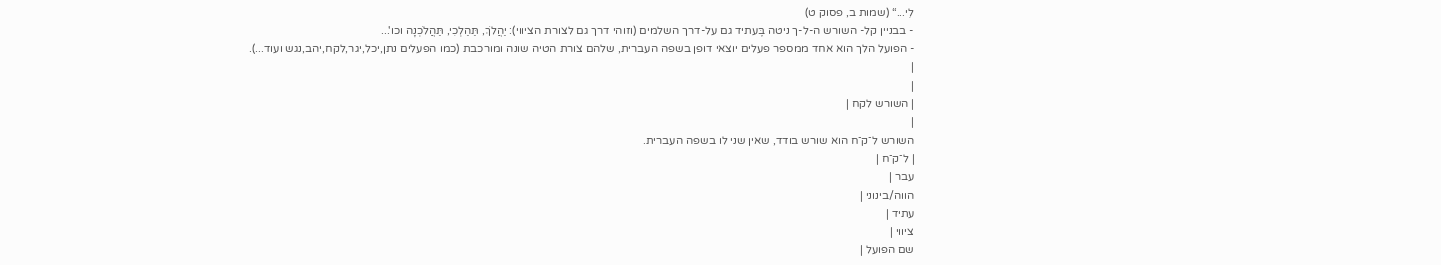לִי...“ (שמות ב, פסוק ט)
- בבניין קל- השורש ה-ל-ך ניטה בֶּעתיד גם על-דרך השלמים (וזוהי דרך גם לצורת הציווי): יַהֲלֹךְ, תַּהַלְכִי, תַּהֲלֹכְנָה וכו'...
- הפועל הלך הוא אחד ממספר פעלים יוצאי דופן בשפה העברית, שלהם צורת הטיה שונה ומורכבת (כמו הפעלים נתן,יכל,יגר,לקח,יהב,נגש ועוד...).
|
|
| השורש לקח |
|
השורש ל־ק־ח הוא שורש בודד, שאין שני לו בשפה העברית.
| ל־ק־ח |
עבר |
הווה/בינוני |
עתיד |
ציווי |
שם הפועל |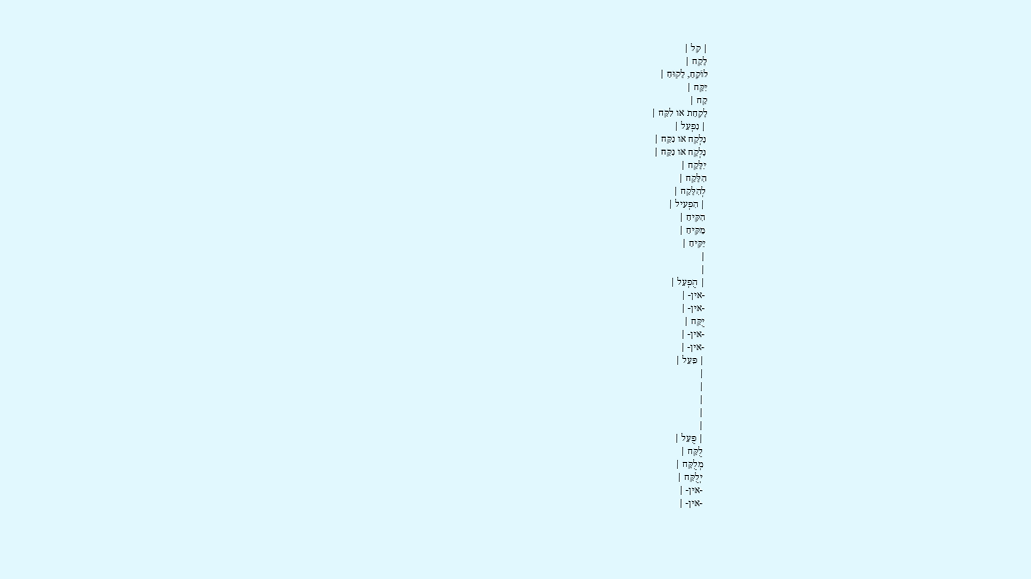| קַל |
לָקַח |
לוֹקֵחַ, לָקוּחַ |
יִקַּח |
קַח |
לָקַחַת או לִקַּח |
| נִפְעַל |
נִלְקַח או נִקַּח |
נִלְקָח או נִקָּח |
יִלָּקַח |
הִלָּקַח |
לְהִלָּקַח |
| הִפְעִיל |
הִקִּיחַ |
מַקִּיחַ |
יַקִּיחַ |
|
|
| הֻפְעַל |
-אין- |
-אין- |
יֻקַּח |
-אין- |
-אין- |
| פִּעֵל |
|
|
|
|
|
| פֻּעַל |
לֻקַּח |
מְלֻקָּח |
יְלֻקַּח |
-אין- |
-אין- |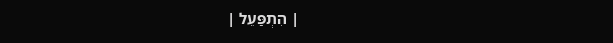| הִתְפַּעֵל |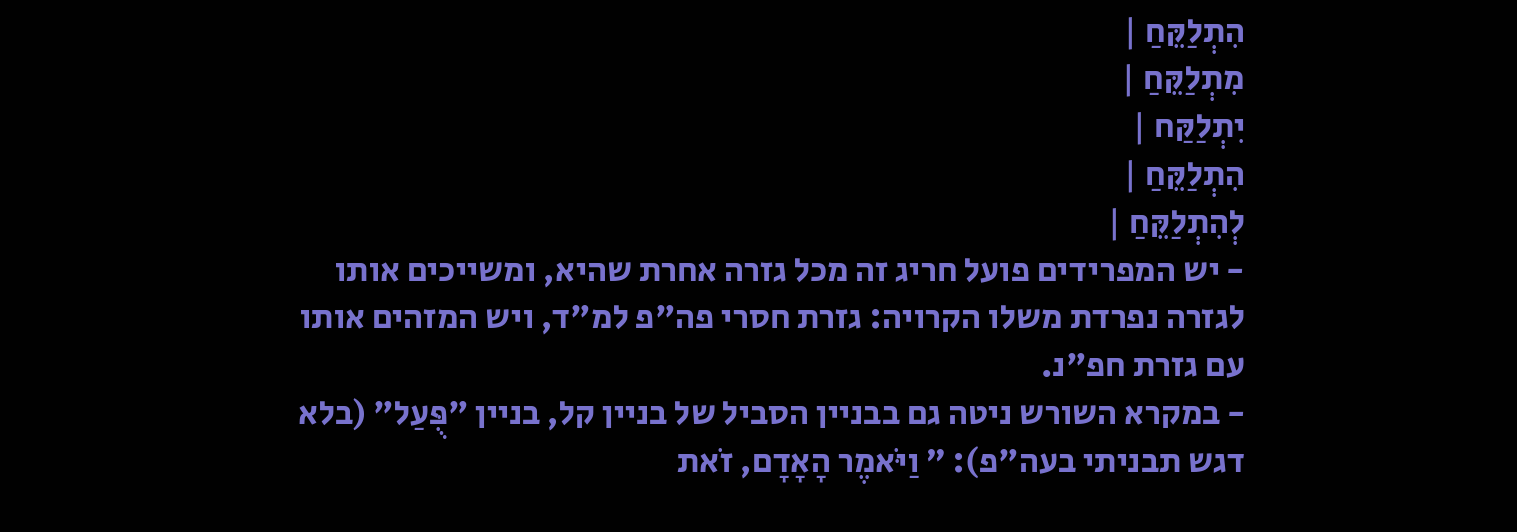הִתְלַקֵּחַ |
מִתְלַקֵּחַ |
יִתְלַקַּח |
הִתְלַקֵּחַ |
לְהִתְלַקֵּחַ |
- יש המפרידים פועל חריג זה מכל גזרה אחרת שהיא, ומשייכים אותו לגזרה נפרדת משלו הקרויה: גזרת חסרי פה"פ למ"ד, ויש המזהים אותו עם גזרת חפ"נ.
- במקרא השורש ניטה גם בבניין הסביל של בניין קל, בניין "פֻּעַל" (בלא דגש תבניתי בעה"פ): ” וַיֹּאמֶר הָאָדָם, זֹאת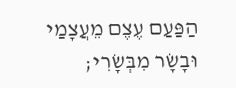הַפַּעַם עֶצֶם מֵעֲצָמַי וּבָשָׂר מִבְּשָׂרִי;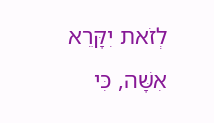לְזֹאת יִקָּרֵא אִשָּׁה, כִּי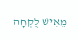מֵאִישׁ לֻקְחָה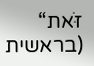זֹּאת“ (בראשית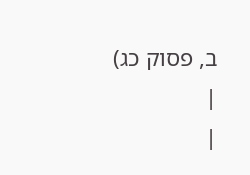ב, פסוק כג)
|
|